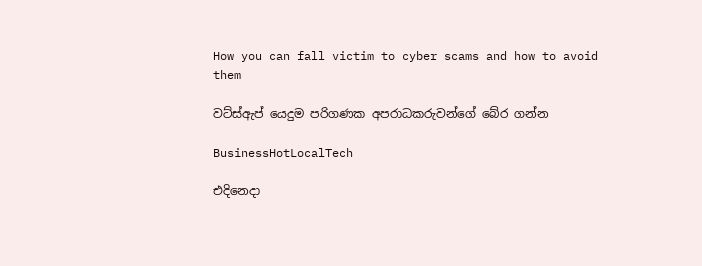How you can fall victim to cyber scams and how to avoid them

වට්ස්ඇප් යෙදුම පරිගණක අපරාධකරුවන්ගේ බේර ගන්න

BusinessHotLocalTech

එදිනෙදා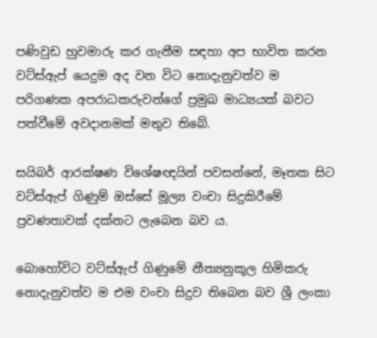පණිවුඩ හුවමාරු කර ගැනීම සඳහා අප භාවිත කරන වට්ස්ඇප් යෙදුම අද වන විට නොදැනුවත්ව ම පරිගණක අපරාධකරුවන්ගේ ප්‍රමුඛ මාධ්‍යයක් බවට පත්වීමේ අවදානමක් මතුව තිබේ.

සයිබර් ආරක්ෂණ විශේෂඥයින් පවසන්නේ, මෑතක සිට වට්ස්ඇප් ගිණුම් ඔස්සේ මූල්‍ය වංචා සිදුකිරීමේ ප්‍රවණතාවක් දක්නට ලැබෙන බව ය.

බොහෝවිට වට්ස්ඇප් ගිණුමේ නීත්‍යනුකූල හිමිකරු නොදැනුවත්ව ම එම වංචා සිදුව තිබෙන බව ශ්‍රී ලංකා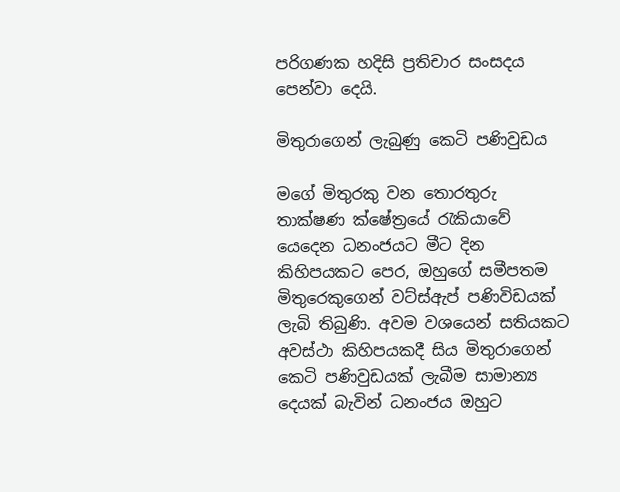පරිගණක හදිසි ප්‍රතිචාර සංසදය පෙන්වා දෙයි.

මිතුරාගෙන් ලැබුණු කෙටි පණිවුඩය

මගේ මිතුරකු වන තොරතුරු තාක්ෂණ ක්ෂේත්‍රයේ රැකියාවේ යෙදෙන ධනංජයට මීට දින කිහිපයකට පෙර, ඔහුගේ සමීපතම මිතුරෙකුගෙන් වට්ස්ඇප් පණිවිඩයක් ලැබි තිබුණි. අවම වශයෙන් සතියකට අවස්ථා කිහිපයකදී සිය මිතුරාගෙන් කෙටි පණිවුඩයක් ලැබීම සාමාන්‍ය දෙයක් බැවින් ධනංජය ඔහුට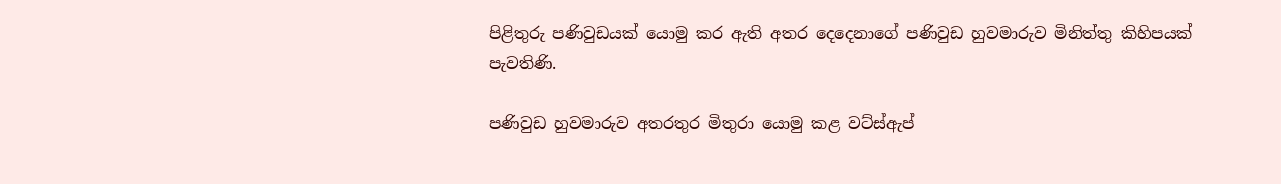පිළිතුරු පණිවුඩයක් යොමු කර ඇති අතර දෙදෙනාගේ පණිවුඩ හුවමාරුව මිනිත්තු කිහිපයක් පැවතිණි.

පණිවුඩ හුවමාරුව අතරතුර මිතුරා යොමු කළ වට්ස්ඇප්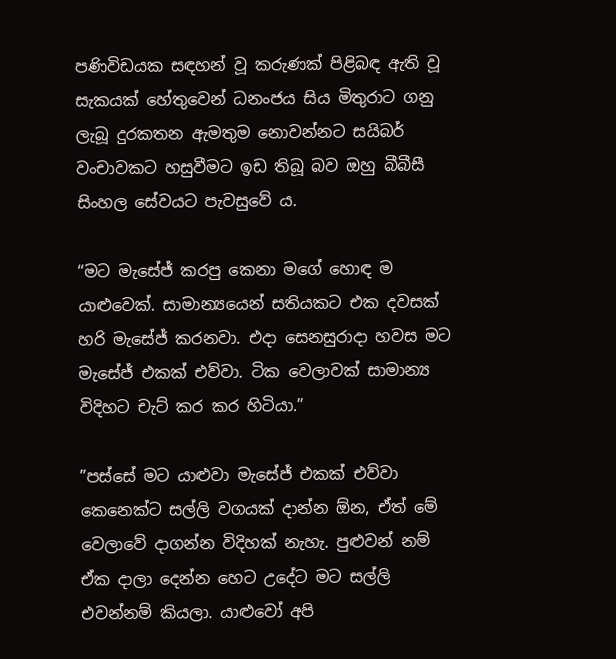පණිවිඩයක සඳහන් වූ කරුණක් පිළිබඳ ඇති වූ සැකයක් හේතුවෙන් ධනංජය සිය මිතුරාට ගනු ලැබූ දුරකතන ඇමතුම නොවන්නට සයිබර් වංචාවකට හසුවීමට ඉඩ තිබූ බව ඔහු බීබීසී සිංහල සේවයට පැවසුවේ ය.

“මට මැසේජ් කරපු කෙනා මගේ හොඳ ම යාළුවෙක්. සාමාන්‍යයෙන් සතියකට එක දවසක් හරි මැසේජ් කරනවා. එදා සෙනසුරාදා හවස මට මැසේජ් එකක් එව්වා. ටික වෙලාවක් සාමාන්‍ය විදිහට චැට් කර කර හිටියා.”

”පස්සේ මට යාළුවා මැසේජ් එකක් එව්වා කෙනෙක්ට සල්ලි වගයක් දාන්න ඕන, ඒත් මේ වෙලාවේ දාගන්න විදිහක් නැහැ. පුළුවන් නම් ඒක දාලා දෙන්න හෙට උදේට මට සල්ලි එවන්නම් කියලා. යාළුවෝ අපි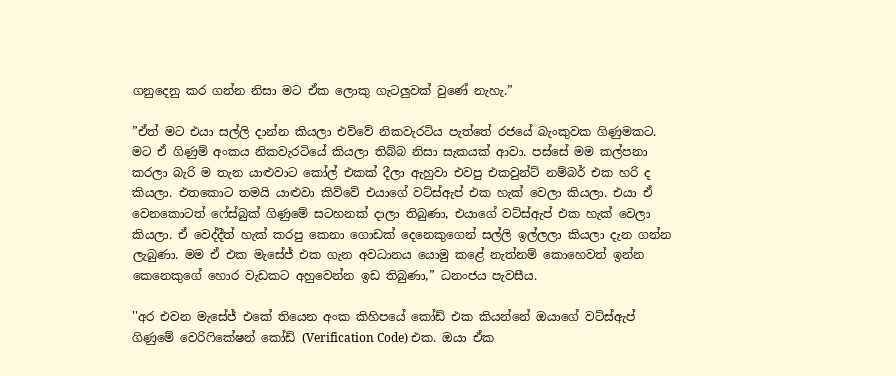ගනුදෙනු කර ගන්න නිසා මට ඒක ලොකු ගැටලුවක් වුණේ නැහැ.”

”ඒත් මට එයා සල්ලි දාන්න කියලා එව්වේ නිකවැරටිය පැත්තේ රජයේ බැංකුවක ගිණුමකට. මට ඒ ගිණුම් අංකය නිකවැරටියේ කියලා තිබ්බ නිසා සැකයක් ආවා. පස්සේ මම කල්පනා කරලා බැරි ම තැන යාළුවාට කෝල් එකක් දීලා ඇහුවා එවපු එකවුන්ට් නම්බර් එක හරි ද කියලා. එතකොට තමයි යාළුවා කිව්වේ එයාගේ වට්ස්ඇප් එක හැක් වෙලා කියලා. එයා ඒ වෙනකොටත් ෆේස්බුක් ගිණුමේ සටහනක් දාලා තිබුණා, එයාගේ වට්ස්ඇප් එක හැක් වෙලා කියලා. ඒ වෙද්දීත් හැක් කරපු කෙනා ගොඩක් දෙනෙකුගෙන් සල්ලි ඉල්ලලා කියලා දැන ගන්න ලැබුණා. මම ඒ එක මැසේජ් එක ගැන අවධානය යොමු කළේ නැත්නම් කොහෙවත් ඉන්න කෙනෙකුගේ හොර වැඩකට අහුවෙන්න ඉඩ තිබුණා,” ධනංජය පැවසීය.

''අර එවන මැසේජ් එකේ තියෙන අංක කිහිපයේ කෝඩ් එක කියන්නේ ඔයාගේ වට්ස්ඇප් ගිණුමේ වෙරිෆිකේෂන් කෝඩ් (Verification Code) එක. ඔයා ඒක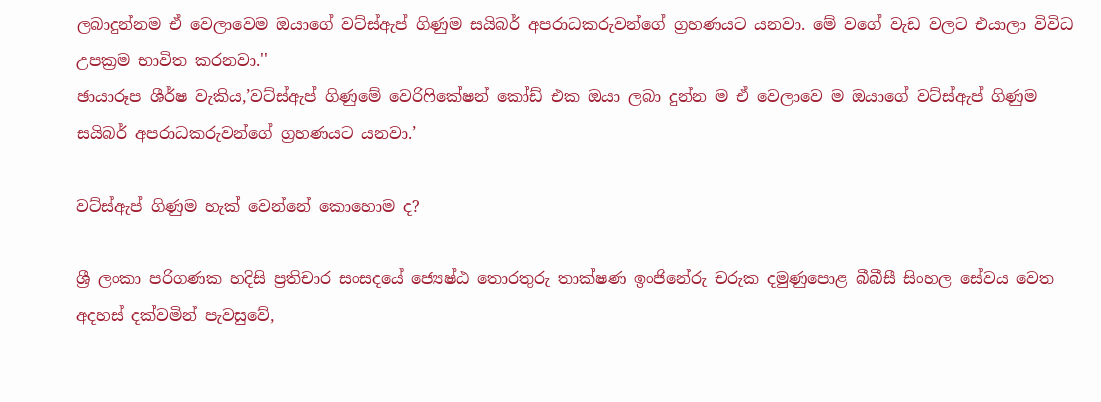ලබාදුන්නම ඒ වෙලාවෙම ඔයාගේ වට්ස්ඇප් ගිණුම සයිබර් අපරාධකරුවන්ගේ ග්‍රහණයට යනවා. මේ වගේ වැඩ වලට එයාලා විවිධ උපක්‍රම භාවිත කරනවා.''
ඡායාරූප ශීර්ෂ වැකිය,’වට්ස්ඇප් ගිණුමේ වෙරිෆිකේෂන් කෝඩ් එක ඔයා ලබා දුන්න ම ඒ වෙලාවෙ ම ඔයාගේ වට්ස්ඇප් ගිණුම සයිබර් අපරාධකරුවන්ගේ ග්‍රහණයට යනවා.’

වට්ස්ඇප් ගිණුම හැක් වෙන්නේ කොහොම ද?

ශ්‍රී ලංකා පරිගණක හදිසි ප්‍රතිචාර සංසදයේ ජ්‍යෙෂ්ඨ තොරතුරු තාක්ෂණ ඉංජිනේරු චරුක දමුණුපොළ බීබීසී සිංහල සේවය වෙත අදහස් දක්වමින් පැවසුවේ,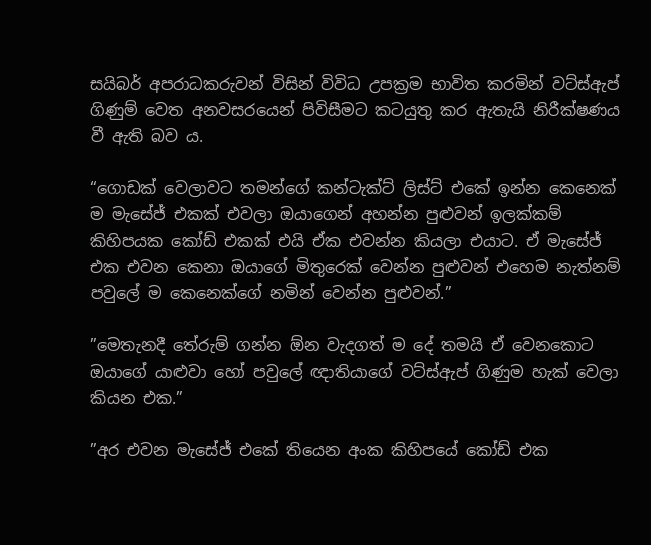සයිබර් අපරාධකරුවන් විසින් විවිධ උපක්‍රම භාවිත කරමින් වට්ස්ඇප් ගිණුම් වෙත අනවසරයෙන් පිවිසීමට කටයුතු කර ඇතැයි නිරීක්ෂණය වී ඇති බව ය.

“ගොඩක් වෙලාවට තමන්ගේ කන්ටැක්ට් ලිස්ට් එකේ ඉන්න කෙනෙක් ම මැසේජ් එකක් එවලා ඔයාගෙන් අහන්න පුළුවන් ඉලක්කම් කිහිපයක කෝඩ් එකක් එයි ඒක එවන්න කියලා එයාට. ඒ මැසේජ් එක එවන කෙනා ඔයාගේ මිතුරෙක් වෙන්න පුළුවන් එහෙම නැත්නම් පවුලේ ම කෙනෙක්ගේ නමින් වෙන්න පුළුවන්.”

”මෙතැනදී තේරුම් ගන්න ඕන වැදගත් ම දේ තමයි ඒ වෙනකොට ඔයාගේ යාළුවා හෝ පවුලේ ඥාතියාගේ වට්ස්ඇප් ගිණුම හැක් වෙලා කියන එක.”

”අර එවන මැසේජ් එකේ තියෙන අංක කිහිපයේ කෝඩ් එක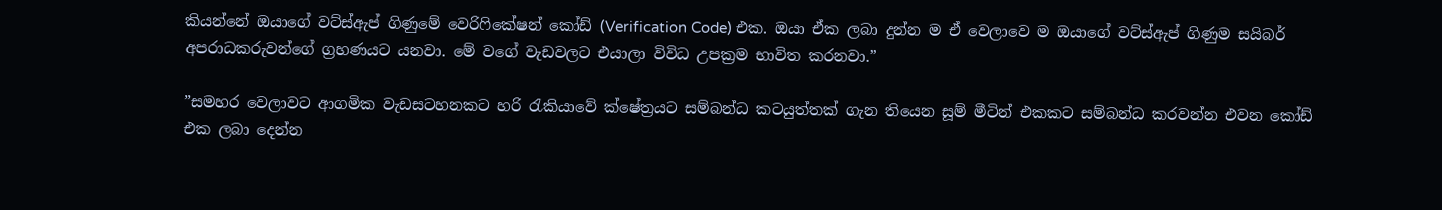කියන්නේ ඔයාගේ වට්ස්ඇප් ගිණුමේ වෙරිෆිකේෂන් කෝඩ් (Verification Code) එක. ඔයා ඒක ලබා දුන්න ම ඒ වෙලාවෙ ම ඔයාගේ වට්ස්ඇප් ගිණුම සයිබර් අපරාධකරුවන්ගේ ග්‍රහණයට යනවා. මේ වගේ වැඩවලට එයාලා විවිධ උපක්‍රම භාවිත කරනවා.”

”සමහර වෙලාවට ආගමික වැඩසටහනකට හරි රැකියාවේ ක්ෂේත්‍රයට සම්බන්ධ කටයුත්තක් ගැන තියෙන සූම් මීටින් එකකට සම්බන්ධ කරවන්න එවන කෝඩ් එක ලබා දෙන්න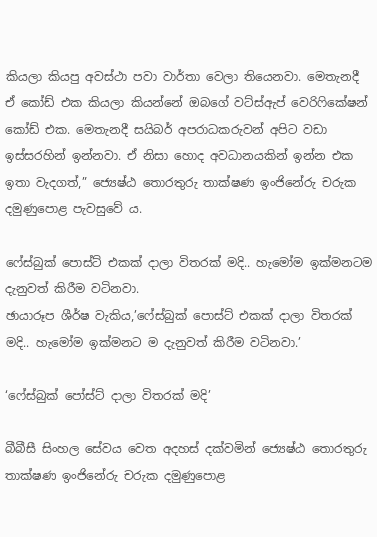කියලා කියපු අවස්ථා පවා වාර්තා වෙලා තියෙනවා. මෙතැනදී ඒ කෝඩ් එක කියලා කියන්නේ ඔබගේ වට්ස්ඇප් වෙරිෆිකේෂන් කෝඩ් එක. මෙතැනදී සයිබර් අපරාධකරුවන් අපිට වඩා ඉස්සරහින් ඉන්නවා. ඒ නිසා හොද අවධානයකින් ඉන්න එක ඉතා වැදගත්,” ජ්‍යෙෂ්ඨ තොරතුරු තාක්ෂණ ඉංජිනේරු චරුක දමුණුපොළ පැවසුවේ ය.

ෆේස්බුක් පොස්ට් එකක් දාලා විතරක් මදි.. හැමෝම ඉක්මනටම දැනුවත් කිරීම වටිනවා.
ඡායාරූප ශීර්ෂ වැකිය,’ෆේස්බුක් පොස්ට් එකක් දාලා විතරක් මදි.. හැමෝම ඉක්මනට ම දැනුවත් කිරීම වටිනවා.’

‘ෆේස්බුක් පෝස්ට් දාලා විතරක් මදි’

බීබීසී සිංහල සේවය වෙත අදහස් දක්වමින් ජ්‍යෙෂ්ඨ තොරතුරු තාක්ෂණ ඉංජිනේරු චරුක දමුණුපොළ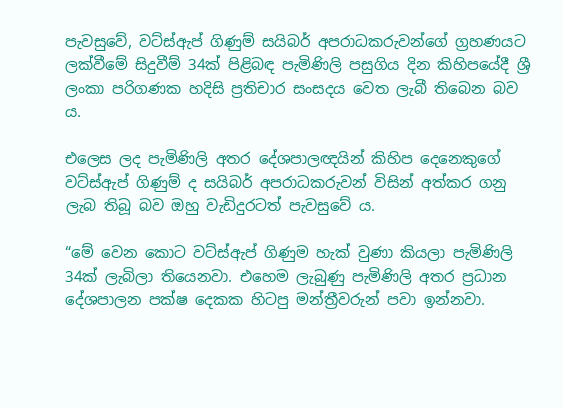පැවසුවේ, වට්ස්ඇප් ගිණුම් සයිබර් අපරාධකරුවන්ගේ ග්‍රහණයට ලක්වීමේ සිදුවීම් 34ක් පිළිබඳ පැමිණිලි පසුගිය දින කිහිපයේදී ශ්‍රී ලංකා පරිගණක හදිසි ප්‍රතිචාර සංසදය වෙත ලැබී තිබෙන බව ය.

එලෙස ලද පැමිණිලි අතර දේශපාලඥයින් කිහිප දෙනෙකුගේ වට්ස්ඇප් ගිණුම් ද සයිබර් අපරාධකරුවන් විසින් අත්කර ගනු ලැබ තිබූ බව ඔහු වැඩිදුරටත් පැවසුවේ ය.

“මේ වෙන කොට වට්ස්ඇප් ගිණුම හැක් වුණා කියලා පැමිණිලි 34ක් ලැබිලා තියෙනවා. එහෙම ලැබුණු පැමිණිලි අතර ප්‍රධාන දේශපාලන පක්ෂ දෙකක හිටපු මන්ත්‍රීවරුන් පවා ඉන්නවා.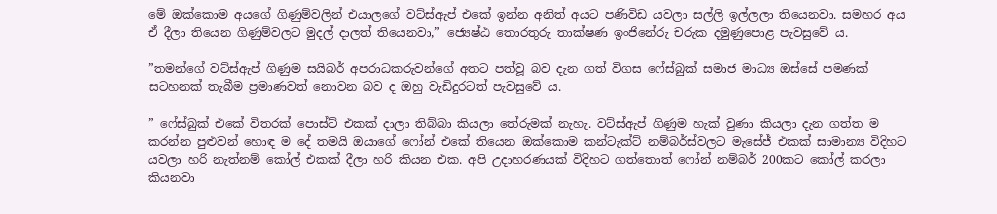මේ ඔක්කොම අයගේ ගිණුම්වලින් එයාලගේ වට්ස්ඇප් එකේ ඉන්න අනිත් අයට පණිවිඩ යවලා සල්ලි ඉල්ලලා තියෙනවා. සමහර අය ඒ දීලා තියෙන ගිණුම්වලට මුදල් දාලත් තියෙනවා,” ජ්‍යෙෂ්ඨ තොරතුරු තාක්ෂණ ඉංජිනේරු චරුක දමුණුපොළ පැවසුවේ ය.

”තමන්ගේ වට්ස්ඇප් ගිණුම සයිබර් අපරාධකරුවන්ගේ අතට පත්වූ බව දැන ගත් විගස ෆේස්බුක් සමාජ මාධ්‍ය ඔස්සේ පමණක් සටහනක් තැබීම ප්‍රමාණවත් නොවන බව ද ඔහු වැඩිදුරටත් පැවසුවේ ය.

” ෆේස්බුක් එකේ විතරක් පොස්ට් එකක් දාලා තිබ්බා කියලා තේරුමක් නැහැ. වට්ස්ඇප් ගිණුම හැක් වුණා කියලා දැන ගත්ත ම කරන්න පුළුවන් හොඳ ම දේ තමයි ඔයාගේ ෆෝන් එකේ තියෙන ඔක්කොම කන්ටැක්ට් නම්බර්ස්වලට මැසේජ් එකක් සාමාන්‍ය විදිහට යවලා හරි නැත්නම් කෝල් එකක් දීලා හරි කියන එක. අපි උදාහරණයක් විදිහට ගත්තොත් ෆෝන් නම්බර් 200කට කෝල් කරලා කියනවා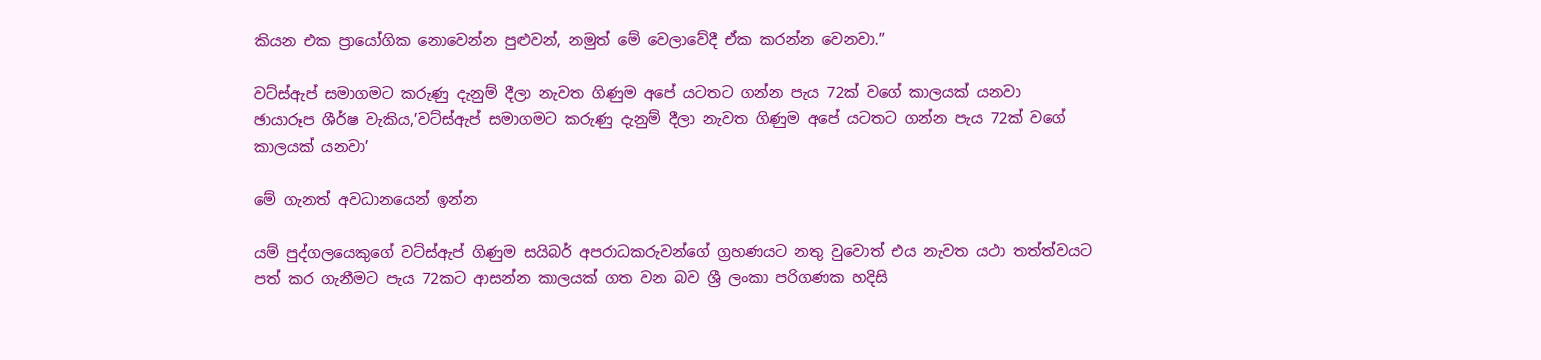කියන එක ප්‍රායෝගික නොවෙන්න පුළුවන්, නමුත් මේ වෙලාවේදී ඒක කරන්න වෙනවා.”

වට්ස්ඇප් සමාගමට කරුණු දැනුම් දීලා නැවත ගිණුම අපේ යටතට ගන්න පැය 72ක් වගේ කාලයක් යනවා
ඡායාරූප ශීර්ෂ වැකිය,’වට්ස්ඇප් සමාගමට කරුණු දැනුම් දීලා නැවත ගිණුම අපේ යටතට ගන්න පැය 72ක් වගේ කාලයක් යනවා’

මේ ගැනත් අවධානයෙන් ඉන්න

යම් පුද්ගලයෙකුගේ වට්ස්ඇප් ගිණුම සයිබර් අපරාධකරුවන්ගේ ග්‍රහණයට නතු වුවොත් එය නැවත යථා තත්ත්වයට පත් කර ගැනීමට පැය 72කට ආසන්න කාලයක් ගත වන බව ශ්‍රී ලංකා පරිගණක හදිසි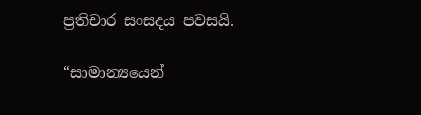ප්‍රතිචාර සංසදය පවසයි.

“සාමාන්‍යයෙන්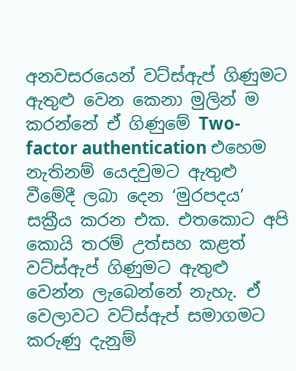අනවසරයෙන් වට්ස්ඇප් ගිණුමට ඇතුළු වෙන කෙනා මුලින් ම කරන්නේ ඒ ගිණුමේ Two-factor authentication එහෙම නැතිනම් යෙදවුමට ඇතුළු වීමේදී ලබා දෙන ‘මුරපදය’ සක්‍රීය කරන එක. එතකොට අපි කොයි තරම් උත්සහ කළත් වට්ස්ඇප් ගිණුමට ඇතුළු වෙන්න ලැබෙන්නේ නැහැ. ඒ වෙලාවට වට්ස්ඇප් සමාගමට කරුණු දැනුම්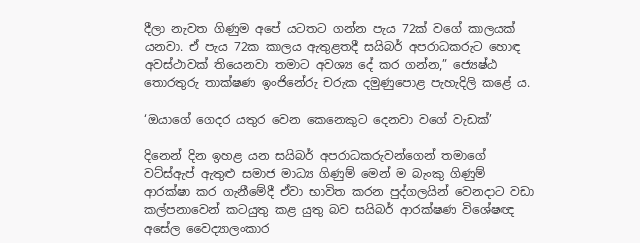දීලා නැවත ගිණුම අපේ යටතට ගන්න පැය 72ක් වගේ කාලයක් යනවා. ඒ පැය 72ක කාලය ඇතුළතදී සයිබර් අපරාධකරුට හොඳ අවස්ථාවක් තියෙනවා තමාට අවශ්‍ය දේ කර ගන්න,” ජ්‍යෙෂ්ඨ තොරතුරු තාක්ෂණ ඉංජිනේරු චරුක දමුණුපොළ පැහැදිලි කළේ ය.

‘ඔයාගේ ගෙදර යතුර වෙන කෙනෙකුට දෙනවා වගේ වැඩක්’

දිනෙන් දින ඉහළ යන සයිබර් අපරාධකරුවන්ගෙන් තමාගේ වට්ස්ඇප් ඇතුළු සමාජ මාධ්‍ය ගිණුම් මෙන් ම බැංකු ගිණුම් ආරක්ෂා කර ගැනීමේදී ඒවා භාවිත කරන පුද්ගලයින් වෙනදාට වඩා කල්පනාවෙන් කටයුතු කළ යුතු බව සයිබර් ආරක්ෂණ විශේෂඥ අසේල වෛද්‍යාලංකාර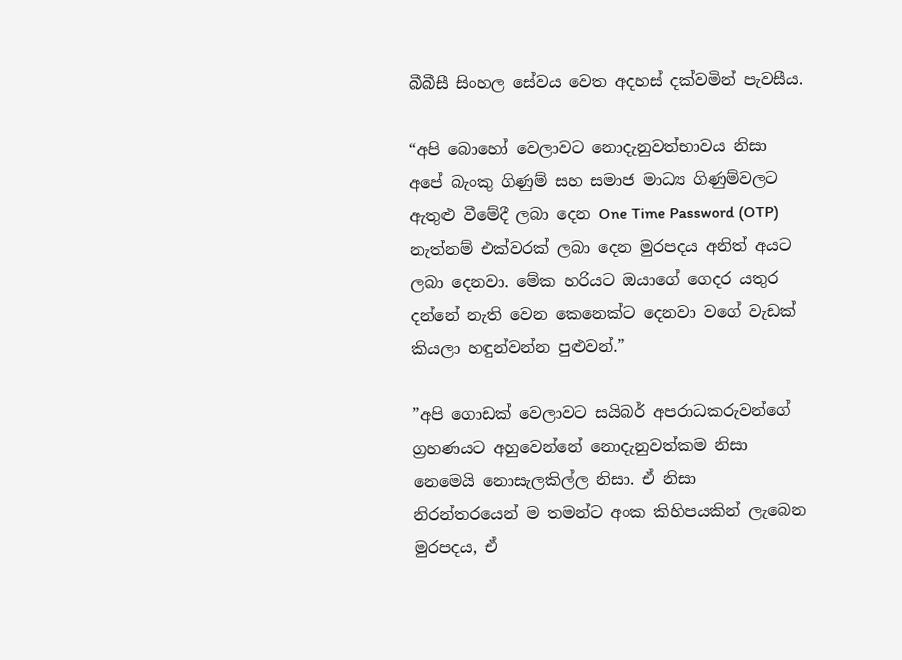බීබීසී සිංහල සේවය වෙත අදහස් දක්වමින් පැවසීය.

“අපි බොහෝ වෙලාවට නොදැනුවත්භාවය නිසා අපේ බැංකු ගිණුම් සහ සමාජ මාධ්‍ය ගිණුම්වලට ඇතුළු වීමේදී ලබා දෙන One Time Password (OTP) නැත්නම් එක්වරක් ලබා දෙන මුරපදය අනිත් අයට ලබා දෙනවා. මේක හරියට ඔයාගේ ගෙදර යතුර දන්නේ නැති වෙන කෙනෙක්ට දෙනවා වගේ වැඩක් කියලා හඳුන්වන්න පුළුවන්.”

”අපි ගොඩක් වෙලාවට සයිබර් අපරාධකරුවන්ගේ ග්‍රහණයට අහුවෙන්නේ නොදැනුවත්කම නිසා නෙමෙයි නොසැලකිල්ල නිසා. ඒ නිසා නිරන්තරයෙන් ම තමන්ට අංක කිහිපයකින් ලැබෙන මුරපදය, ඒ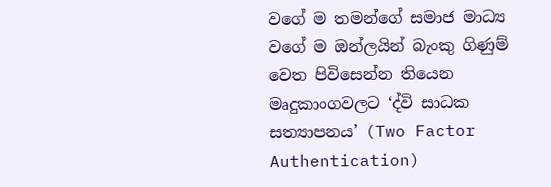වගේ ම තමන්ගේ සමාජ මාධ්‍ය වගේ ම ඔන්ලයින් බැංකු ගිණුම් වෙත පිවිසෙන්න තියෙන මෘදුකාංගවලට ‘ද්වි සාධක සත්‍යාපනය’ (Two Factor Authentication)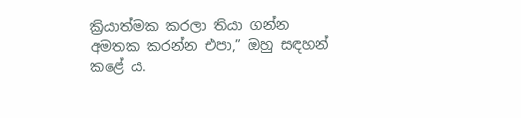ක්‍රියාත්මක කරලා තියා ගන්න අමතක කරන්න එපා,” ඔහු සඳහන් කළේ ය.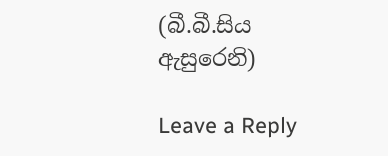(බී.බී.සිය ඇසුරෙනි)

Leave a Reply